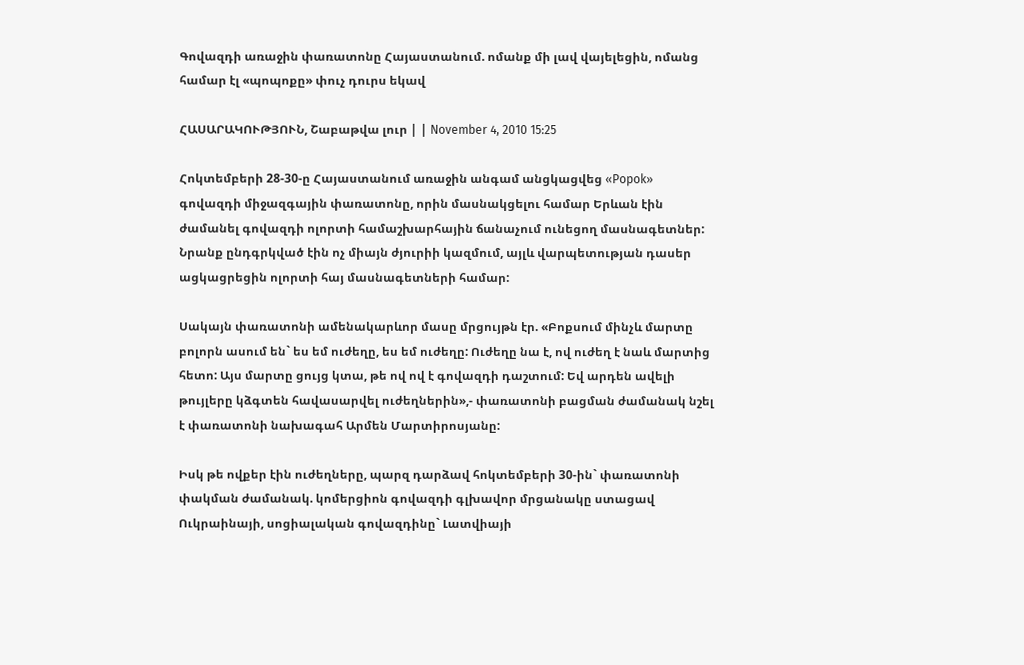Գովազդի առաջին փառատոնը Հայաստանում. ոմանք մի լավ վայելեցին, ոմանց համար էլ «պոպոքը» փուչ դուրս եկավ

ՀԱՍԱՐԱԿՈՒԹՅՈՒՆ, Շաբաթվա լուր | | November 4, 2010 15:25

Հոկտեմբերի 28-30-ը Հայաստանում առաջին անգամ անցկացվեց «Popok» գովազդի միջազգային փառատոնը, որին մասնակցելու համար Երևան էին ժամանել գովազդի ոլորտի համաշխարհային ճանաչում ունեցող մասնագետներ: Նրանք ընդգրկված էին ոչ միայն ժյուրիի կազմում, այլև վարպետության դասեր ացկացրեցին ոլորտի հայ մասնագետների համար:

Սակայն փառատոնի ամենակարևոր մասը մրցույթն էր. «Բոքսում մինչև մարտը բոլորն ասում են` ես եմ ուժեղը, ես եմ ուժեղը: Ուժեղը նա է, ով ուժեղ է նաև մարտից հետո: Այս մարտը ցույց կտա, թե ով ով է գովազդի դաշտում: Եվ արդեն ավելի թույլերը կձգտեն հավասարվել ուժեղներին»,- փառատոնի բացման ժամանակ նշել է փառատոնի նախագահ Արմեն Մարտիրոսյանը:

Իսկ թե ովքեր էին ուժեղները, պարզ դարձավ հոկտեմբերի 30-ին` փառատոնի փակման ժամանակ. կոմերցիոն գովազդի գլխավոր մրցանակը ստացավ Ուկրաինայի, սոցիալական գովազդինը` Լատվիայի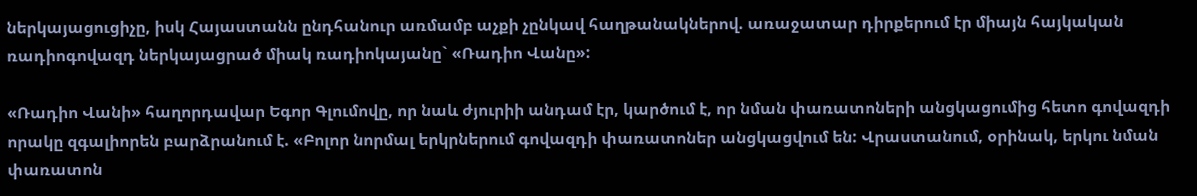ներկայացուցիչը, իսկ Հայաստանն ընդհանուր առմամբ աչքի չընկավ հաղթանակներով. առաջատար դիրքերում էր միայն հայկական ռադիոգովազդ ներկայացրած միակ ռադիոկայանը` «Ռադիո Վանը»:

«Ռադիո Վանի» հաղորդավար Եգոր Գլումովը, որ նաև ժյուրիի անդամ էր, կարծում է, որ նման փառատոների անցկացումից հետո գովազդի որակը զգալիորեն բարձրանում է. «Բոլոր նորմալ երկրներում գովազդի փառատոներ անցկացվում են: Վրաստանում, օրինակ, երկու նման փառատոն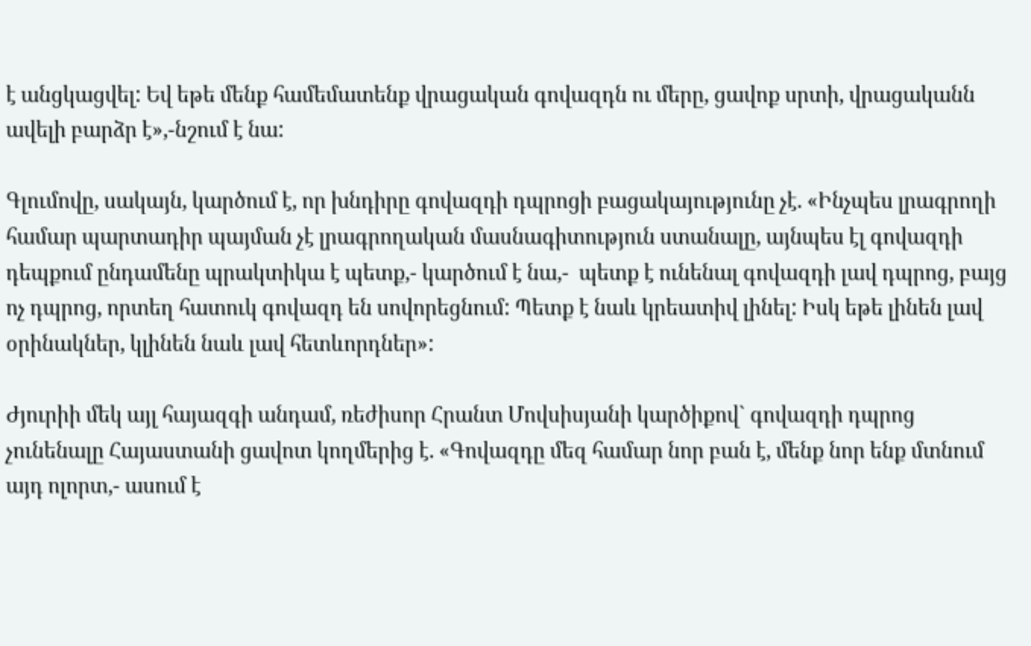է անցկացվել: Եվ եթե մենք համեմատենք վրացական գովազդն ու մերը, ցավոք սրտի, վրացականն ավելի բարձր է»,-նշում է նա:

Գլումովը, սակայն, կարծում է, որ խնդիրը գովազդի դպրոցի բացակայությունը չէ. «Ինչպես լրագրողի համար պարտադիր պայման չէ լրագրողական մասնագիտություն ստանալը, այնպես էլ գովազդի դեպքում ընդամենը պրակտիկա է պետք,- կարծում է նա,-  պետք է ունենալ գովազդի լավ դպրոց, բայց ոչ դպրոց, որտեղ հատուկ գովազդ են սովորեցնում: Պետք է նաև կրեատիվ լինել: Իսկ եթե լինեն լավ օրինակներ, կլինեն նաև լավ հետևորդներ»:

Ժյուրիի մեկ այլ հայազգի անդամ, ռեժիսոր Հրանտ Մովսիսյանի կարծիքով` գովազդի դպրոց չունենալը Հայաստանի ցավոտ կողմերից է. «Գովազդը մեզ համար նոր բան է, մենք նոր ենք մտնում այդ ոլորտ,- ասում է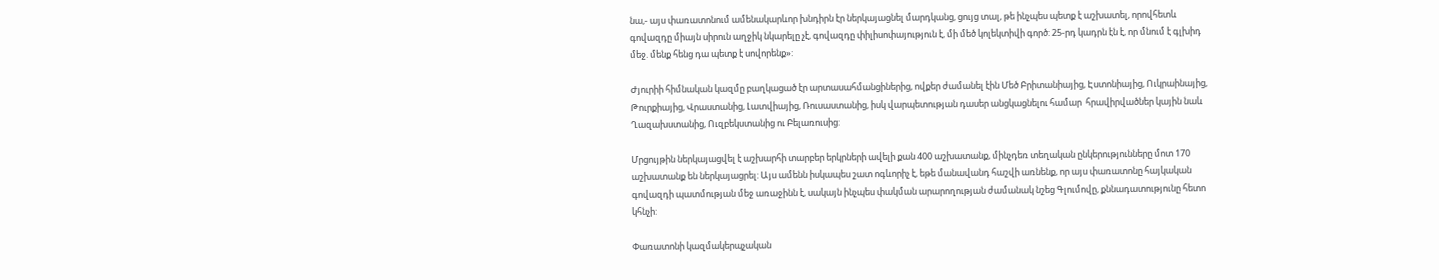նա,- այս փառատոնում ամենակարևոր խնդիրն էր ներկայացնել մարդկանց, ցույց տալ, թե ինչպես պետք է աշխատել, որովհետև գովազդը միայն սիրուն աղջիկ նկարելը չէ, գովազդը փիլիսոփայություն է, մի մեծ կոլեկտիվի գործ: 25-րդ կադրն էն է, որ մնում է գլխիդ մեջ. մենք հենց դա պետք է սովորենք»:

Ժյուրիի հիմնական կազմը բաղկացած էր արտասահմանցիներից, ովքեր ժամանել էին Մեծ Բրիտանիայից, Էստոնիայից, Ուկրաինայից, Թուրքիայից, Վրաստանից, Լատվիայից, Ռուսաստանից, իսկ վարպետության դասեր անցկացնելու համար  հրավիրվածներ կային նաև Ղազախստանից, Ուզբեկստանից ու Բելառուսից:

Մրցույթին ներկայացվել է աշխարհի տարբեր երկրների ավելի քան 400 աշխատանք, մինչդեռ տեղական ընկերությունները մոտ 170 աշխատանք են ներկայացրել: Այս ամենն իսկապես շատ ոգևորիչ է, եթե մանավանդ հաշվի առնենք, որ այս փառատոնը հայկական գովազդի պատմության մեջ առաջինն է, սակայն ինչպես փակման արարողության ժամանակ նշեց Գլումովը, քննադատությունը հետո կհնչի:

Փառատոնի կազմակերպչական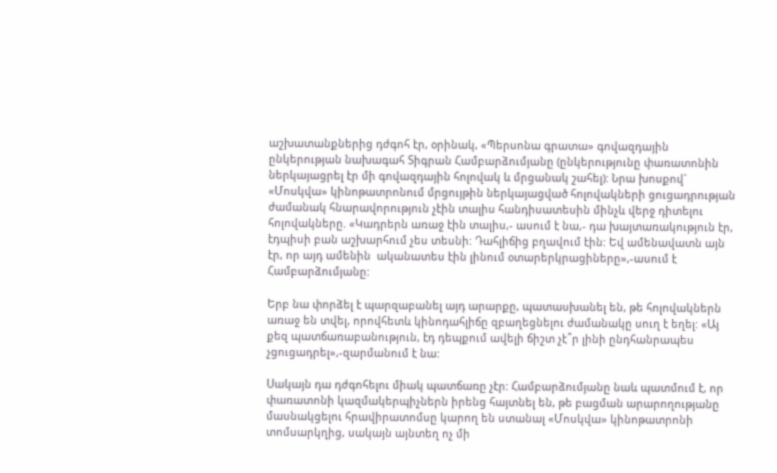աշխատանքներից դժգոհ էր, օրինակ, «Պերսոնա գրատա» գովազդային ընկերության նախագահ Տիգրան Համբարձումյանը (ընկերությունը փառատոնին ներկայացրել էր մի գովազդային հոլովակ և մրցանակ շահել): Նրա խոսքով` «Մոսկվա» կինոթատրոնում մրցույթին ներկայացված հոլովակների ցուցադրության ժամանակ հնարավորություն չէին տալիս հանդիսատեսին մինչև վերջ դիտելու հոլովակները. «Կադրերն առաջ էին տալիս,- ասում է նա,- դա խայտառակություն էր, էդպիսի բան աշխարհում չես տեսնի: Դահլիճից բղավում էին: Եվ ամենավատն այն էր, որ այդ ամենին  ականատես էին լինում օտարերկրացիները»,-ասում է Համբարձումյանը:

Երբ նա փորձել է պարզաբանել այդ արարքը, պատասխանել են, թե հոլովակներն առաջ են տվել, որովհետև կինոդահլիճը զբաղեցնելու ժամանակը սուղ է եղել: «Այ քեզ պատճառաբանություն, էդ դեպքում ավելի ճիշտ չէ՞ր լինի ընդհանրապես չցուցադրել»,-զարմանում է նա:

Սակայն դա դժգոհելու միակ պատճառը չէր: Համբարձումյանը նաև պատմում է, որ փառատոնի կազմակերպիչներն իրենց հայտնել են, թե բացման արարողությանը մասնակցելու հրավիրատոմսը կարող են ստանալ «Մոսկվա» կինոթատրոնի տոմսարկղից, սակայն այնտեղ ոչ մի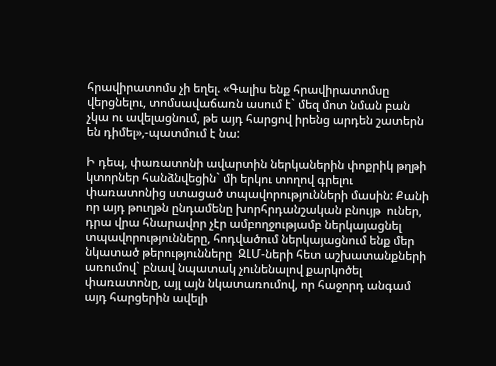հրավիրատոմս չի եղել. «Գալիս ենք հրավիրատոմսը վերցնելու, տոմսավաճառն ասում է` մեզ մոտ նման բան չկա ու ավելացնում, թե այդ հարցով իրենց արդեն շատերն են դիմել»,-պատմում է նա:

Ի դեպ, փառատոնի ավարտին ներկաներին փոքրիկ թղթի կտորներ հանձնվեցին` մի երկու տողով գրելու փառատոնից ստացած տպավորությունների մասին: Քանի որ այդ թուղթն ընդամենը խորհրդանշական բնույթ  ուներ,  դրա վրա հնարավոր չէր ամբողջությամբ ներկայացնել տպավորությունները, հոդվածում ներկայացնում ենք մեր նկատած թերությունները  ԶԼՄ-ների հետ աշխատանքների առումով` բնավ նպատակ չունենալով քարկոծել փառատոնը, այլ այն նկատառումով, որ հաջորդ անգամ այդ հարցերին ավելի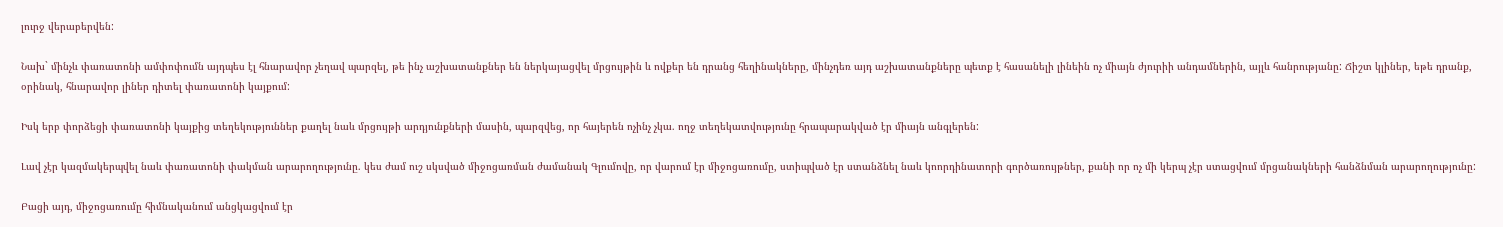լուրջ վերաբերվեն:

Նախ` մինչև փառատոնի ամփոփումն այդպես էլ հնարավոր չեղավ պարզել, թե ինչ աշխատանքներ են ներկայացվել մրցույթին և ովքեր են դրանց հեղինակները, մինչդեռ այդ աշխատանքները պետք է հասանելի լինեին ոչ միայն ժյուրիի անդամներին, այլև հանրությանը: Ճիշտ կլիներ, եթե դրանք, օրինակ, հնարավոր լիներ դիտել փառատոնի կայքում:

Իսկ երբ փորձեցի փառատոնի կայքից տեղեկություններ քաղել նաև մրցույթի արդյունքների մասին, պարզվեց, որ հայերեն ոչինչ չկա. ողջ տեղեկատվությունը հրապարակված էր միայն անգլերեն:

Լավ չէր կազմակերպվել նաև փառատոնի փակման արարողությունը. կես ժամ ուշ սկսված միջոցառման ժամանակ Գլումովը, որ վարում էր միջոցառումը, ստիպված էր ստանձնել նաև կոորդինատորի գործառույթներ, քանի որ ոչ մի կերպ չէր ստացվում մրցանակների հանձնման արարողությունը:

Բացի այդ, միջոցառումը հիմնականում անցկացվում էր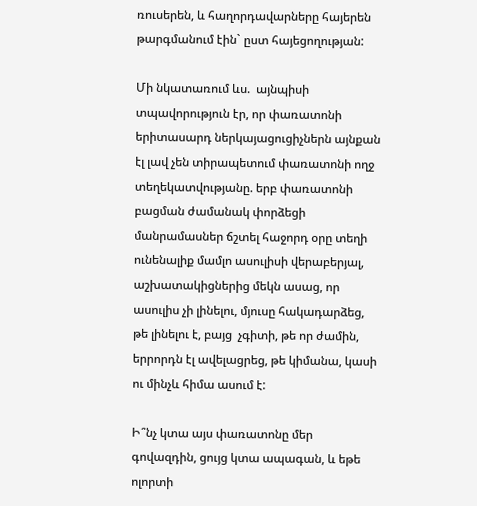ռուսերեն, և հաղորդավարները հայերեն թարգմանում էին` ըստ հայեցողության:

Մի նկատառում ևս.  այնպիսի տպավորություն էր, որ փառատոնի երիտասարդ ներկայացուցիչներն այնքան էլ լավ չեն տիրապետում փառատոնի ողջ տեղեկատվությանը. երբ փառատոնի բացման ժամանակ փորձեցի մանրամասներ ճշտել հաջորդ օրը տեղի ունենալիք մամլո ասուլիսի վերաբերյալ, աշխատակիցներից մեկն ասաց, որ ասուլիս չի լինելու, մյուսը հակադարձեց, թե լինելու է, բայց  չգիտի, թե որ ժամին, երրորդն էլ ավելացրեց, թե կիմանա, կասի ու մինչև հիմա ասում է:

Ի՞նչ կտա այս փառատոնը մեր գովազդին, ցույց կտա ապագան, և եթե ոլորտի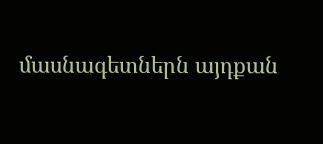մասնագետներն այդքան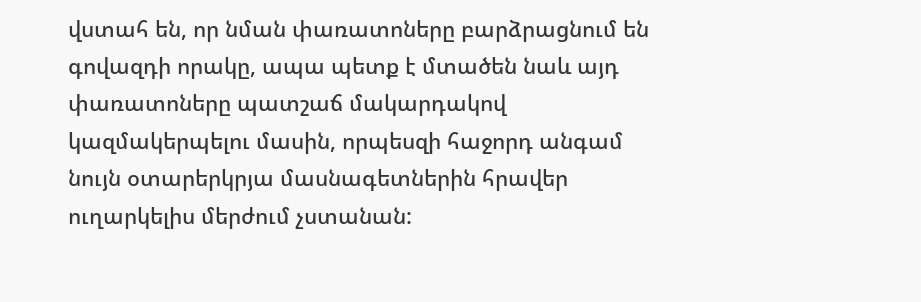վստահ են, որ նման փառատոները բարձրացնում են գովազդի որակը, ապա պետք է մտածեն նաև այդ փառատոները պատշաճ մակարդակով կազմակերպելու մասին, որպեսզի հաջորդ անգամ նույն օտարերկրյա մասնագետներին հրավեր ուղարկելիս մերժում չստանան: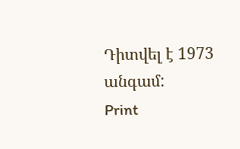Դիտվել է 1973 անգամ:
Print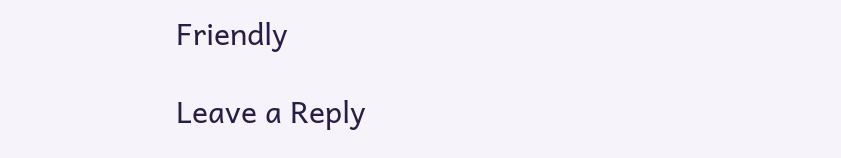Friendly

Leave a Reply